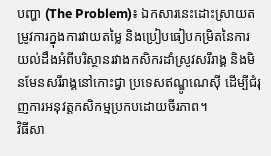បញ្ហា (The Problem)៖ ឯកសារនេះដោះស្រាយតម្រូវការក្នុងការវាយតម្លៃ និងប្រៀបធៀបកម្រិតនៃការយល់ដឹងអំពីបរិស្ថានរវាងកសិករដាំស្រូវសរីរាង្គ និងមិនមែនសរីរាង្គនៅកោះជ្វា ប្រទេសឥណ្ឌូណេស៊ី ដើម្បីជំរុញការអនុវត្តកសិកម្មប្រកបដោយចីរភាព។
វិធីសា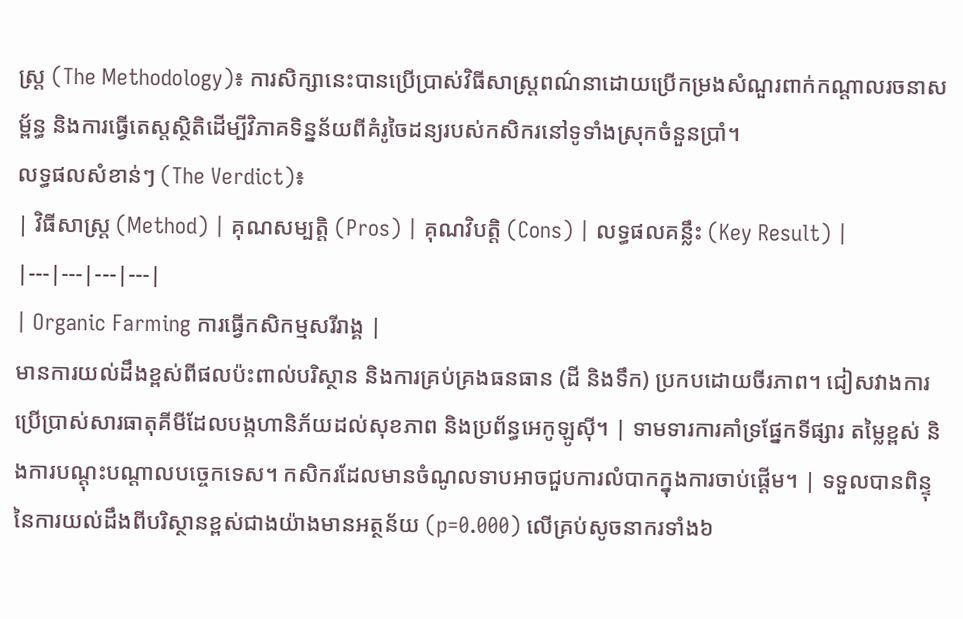ស្ត្រ (The Methodology)៖ ការសិក្សានេះបានប្រើប្រាស់វិធីសាស្ត្រពណ៌នាដោយប្រើកម្រងសំណួរពាក់កណ្តាលរចនាសម្ព័ន្ធ និងការធ្វើតេស្តស្ថិតិដើម្បីវិភាគទិន្នន័យពីគំរូចៃដន្យរបស់កសិករនៅទូទាំងស្រុកចំនួនប្រាំ។
លទ្ធផលសំខាន់ៗ (The Verdict)៖
| វិធីសាស្ត្រ (Method) | គុណសម្បត្តិ (Pros) | គុណវិបត្តិ (Cons) | លទ្ធផលគន្លឹះ (Key Result) |
|---|---|---|---|
| Organic Farming ការធ្វើកសិកម្មសរីរាង្គ |
មានការយល់ដឹងខ្ពស់ពីផលប៉ះពាល់បរិស្ថាន និងការគ្រប់គ្រងធនធាន (ដី និងទឹក) ប្រកបដោយចីរភាព។ ជៀសវាងការប្រើប្រាស់សារធាតុគីមីដែលបង្កហានិភ័យដល់សុខភាព និងប្រព័ន្ធអេកូឡូស៊ី។ | ទាមទារការគាំទ្រផ្នែកទីផ្សារ តម្លៃខ្ពស់ និងការបណ្តុះបណ្តាលបច្ចេកទេស។ កសិករដែលមានចំណូលទាបអាចជួបការលំបាកក្នុងការចាប់ផ្តើម។ | ទទួលបានពិន្ទុនៃការយល់ដឹងពីបរិស្ថានខ្ពស់ជាងយ៉ាងមានអត្ថន័យ (p=0.000) លើគ្រប់សូចនាករទាំង៦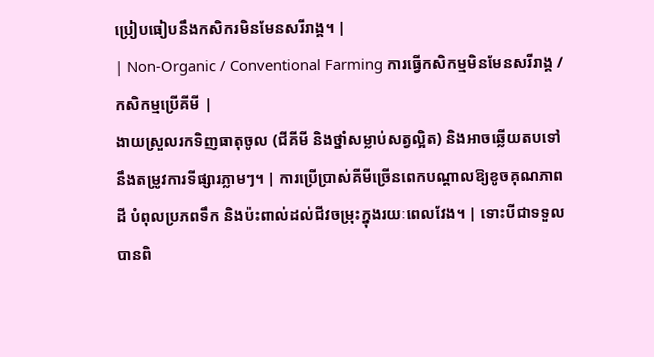ប្រៀបធៀបនឹងកសិករមិនមែនសរីរាង្គ។ |
| Non-Organic / Conventional Farming ការធ្វើកសិកម្មមិនមែនសរីរាង្គ / កសិកម្មប្រើគីមី |
ងាយស្រួលរកទិញធាតុចូល (ជីគីមី និងថ្នាំសម្លាប់សត្វល្អិត) និងអាចឆ្លើយតបទៅនឹងតម្រូវការទីផ្សារភ្លាមៗ។ | ការប្រើប្រាស់គីមីច្រើនពេកបណ្តាលឱ្យខូចគុណភាពដី បំពុលប្រភពទឹក និងប៉ះពាល់ដល់ជីវចម្រុះក្នុងរយៈពេលវែង។ | ទោះបីជាទទួលបានពិ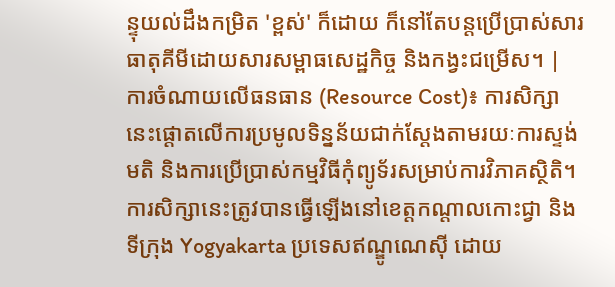ន្ទុយល់ដឹងកម្រិត 'ខ្ពស់' ក៏ដោយ ក៏នៅតែបន្តប្រើប្រាស់សារធាតុគីមីដោយសារសម្ពាធសេដ្ឋកិច្ច និងកង្វះជម្រើស។ |
ការចំណាយលើធនធាន (Resource Cost)៖ ការសិក្សានេះផ្តោតលើការប្រមូលទិន្នន័យជាក់ស្តែងតាមរយៈការស្ទង់មតិ និងការប្រើប្រាស់កម្មវិធីកុំព្យូទ័រសម្រាប់ការវិភាគស្ថិតិ។
ការសិក្សានេះត្រូវបានធ្វើឡើងនៅខេត្តកណ្តាលកោះជ្វា និងទីក្រុង Yogyakarta ប្រទេសឥណ្ឌូណេស៊ី ដោយ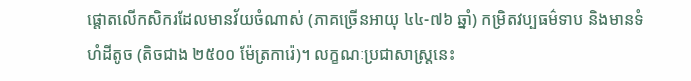ផ្តោតលើកសិករដែលមានវ័យចំណាស់ (ភាគច្រើនអាយុ ៤៤-៧៦ ឆ្នាំ) កម្រិតវប្បធម៌ទាប និងមានទំហំដីតូច (តិចជាង ២៥០០ ម៉ែត្រការ៉េ)។ លក្ខណៈប្រជាសាស្ត្រនេះ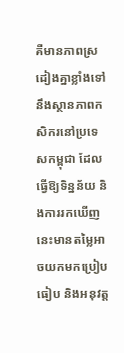គឺមានភាពស្រដៀងគ្នាខ្លាំងទៅនឹងស្ថានភាពកសិករនៅប្រទេសកម្ពុជា ដែលធ្វើឱ្យទិន្នន័យ និងការរកឃើញនេះមានតម្លៃអាចយកមកប្រៀបធៀប និងអនុវត្ត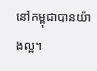នៅកម្ពុជាបានយ៉ាងល្អ។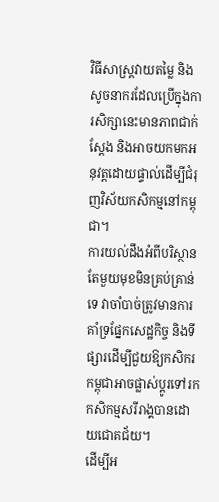វិធីសាស្ត្រវាយតម្លៃ និងសូចនាករដែលប្រើក្នុងការសិក្សានេះមានភាពជាក់ស្តែង និងអាចយកមកអនុវត្តដោយផ្ទាល់ដើម្បីជំរុញវិស័យកសិកម្មនៅកម្ពុជា។
ការយល់ដឹងអំពីបរិស្ថានតែមួយមុខមិនគ្រប់គ្រាន់ទេ វាចាំបាច់ត្រូវមានការគាំទ្រផ្នែកសេដ្ឋកិច្ច និងទីផ្សារដើម្បីជួយឱ្យកសិករកម្ពុជាអាចផ្លាស់ប្តូរទៅរកកសិកម្មសរីរាង្គបានដោយជោគជ័យ។
ដើម្បីអ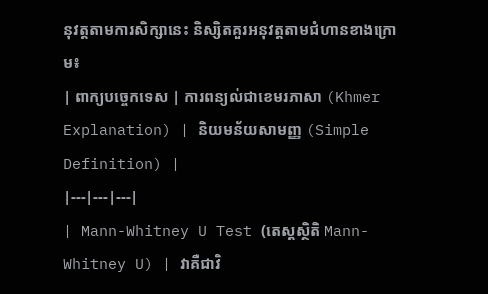នុវត្តតាមការសិក្សានេះ និស្សិតគួរអនុវត្តតាមជំហានខាងក្រោម៖
| ពាក្យបច្ចេកទេស | ការពន្យល់ជាខេមរភាសា (Khmer Explanation) | និយមន័យសាមញ្ញ (Simple Definition) |
|---|---|---|
| Mann-Whitney U Test (តេស្តស្ថិតិ Mann-Whitney U) | វាគឺជាវិ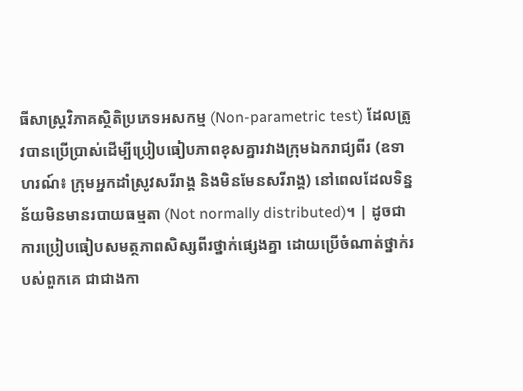ធីសាស្ត្រវិភាគស្ថិតិប្រភេទអសកម្ម (Non-parametric test) ដែលត្រូវបានប្រើប្រាស់ដើម្បីប្រៀបធៀបភាពខុសគ្នារវាងក្រុមឯករាជ្យពីរ (ឧទាហរណ៍៖ ក្រុមអ្នកដាំស្រូវសរីរាង្គ និងមិនមែនសរីរាង្គ) នៅពេលដែលទិន្នន័យមិនមានរបាយធម្មតា (Not normally distributed)។ | ដូចជាការប្រៀបធៀបសមត្ថភាពសិស្សពីរថ្នាក់ផ្សេងគ្នា ដោយប្រើចំណាត់ថ្នាក់របស់ពួកគេ ជាជាងកា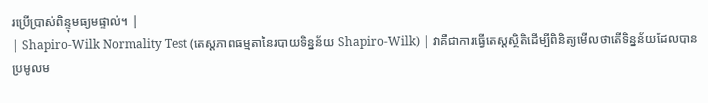រប្រើប្រាស់ពិន្ទុមធ្យមផ្ទាល់។ |
| Shapiro-Wilk Normality Test (តេស្តភាពធម្មតានៃរបាយទិន្នន័យ Shapiro-Wilk) | វាគឺជាការធ្វើតេស្តស្ថិតិដើម្បីពិនិត្យមើលថាតើទិន្នន័យដែលបានប្រមូលម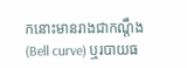កនោះមានរាងជាកណ្តឹង (Bell curve) ឬរបាយធ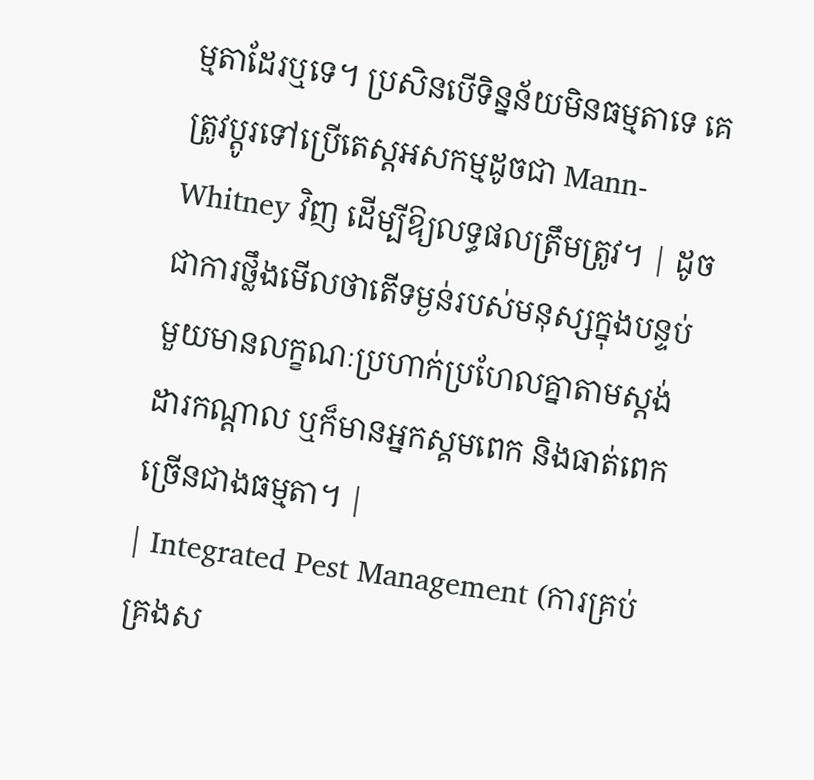ម្មតាដែរឬទេ។ ប្រសិនបើទិន្នន័យមិនធម្មតាទេ គេត្រូវប្តូរទៅប្រើតេស្តអសកម្មដូចជា Mann-Whitney វិញ ដើម្បីឱ្យលទ្ធផលត្រឹមត្រូវ។ | ដូចជាការថ្លឹងមើលថាតើទម្ងន់របស់មនុស្សក្នុងបន្ទប់មួយមានលក្ខណៈប្រហាក់ប្រហែលគ្នាតាមស្តង់ដារកណ្តាល ឬក៏មានអ្នកស្គមពេក និងធាត់ពេកច្រើនជាងធម្មតា។ |
| Integrated Pest Management (ការគ្រប់គ្រងស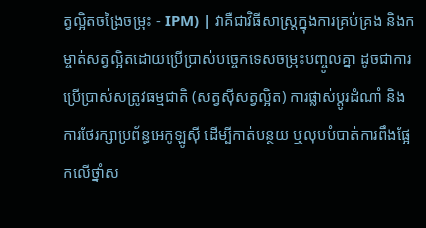ត្វល្អិតចង្រៃចម្រុះ - IPM) | វាគឺជាវិធីសាស្ត្រក្នុងការគ្រប់គ្រង និងកម្ចាត់សត្វល្អិតដោយប្រើប្រាស់បច្ចេកទេសចម្រុះបញ្ចូលគ្នា ដូចជាការប្រើប្រាស់សត្រូវធម្មជាតិ (សត្វស៊ីសត្វល្អិត) ការផ្លាស់ប្តូរដំណាំ និងការថែរក្សាប្រព័ន្ធអេកូឡូស៊ី ដើម្បីកាត់បន្ថយ ឬលុបបំបាត់ការពឹងផ្អែកលើថ្នាំស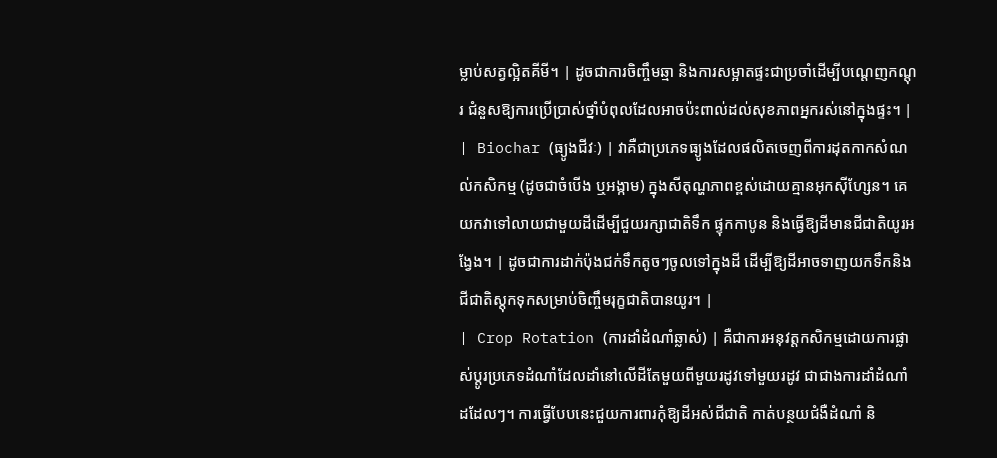ម្លាប់សត្វល្អិតគីមី។ | ដូចជាការចិញ្ចឹមឆ្មា និងការសម្អាតផ្ទះជាប្រចាំដើម្បីបណ្តេញកណ្តុរ ជំនួសឱ្យការប្រើប្រាស់ថ្នាំបំពុលដែលអាចប៉ះពាល់ដល់សុខភាពអ្នករស់នៅក្នុងផ្ទះ។ |
| Biochar (ធ្យូងជីវៈ) | វាគឺជាប្រភេទធ្យូងដែលផលិតចេញពីការដុតកាកសំណល់កសិកម្ម (ដូចជាចំបើង ឬអង្កាម) ក្នុងសីតុណ្ហភាពខ្ពស់ដោយគ្មានអុកស៊ីហ្សែន។ គេយកវាទៅលាយជាមួយដីដើម្បីជួយរក្សាជាតិទឹក ផ្ទុកកាបូន និងធ្វើឱ្យដីមានជីជាតិយូរអង្វែង។ | ដូចជាការដាក់ប៉ុងជក់ទឹកតូចៗចូលទៅក្នុងដី ដើម្បីឱ្យដីអាចទាញយកទឹកនិងជីជាតិស្តុកទុកសម្រាប់ចិញ្ចឹមរុក្ខជាតិបានយូរ។ |
| Crop Rotation (ការដាំដំណាំឆ្លាស់) | គឺជាការអនុវត្តកសិកម្មដោយការផ្លាស់ប្តូរប្រភេទដំណាំដែលដាំនៅលើដីតែមួយពីមួយរដូវទៅមួយរដូវ ជាជាងការដាំដំណាំដដែលៗ។ ការធ្វើបែបនេះជួយការពារកុំឱ្យដីអស់ជីជាតិ កាត់បន្ថយជំងឺដំណាំ និ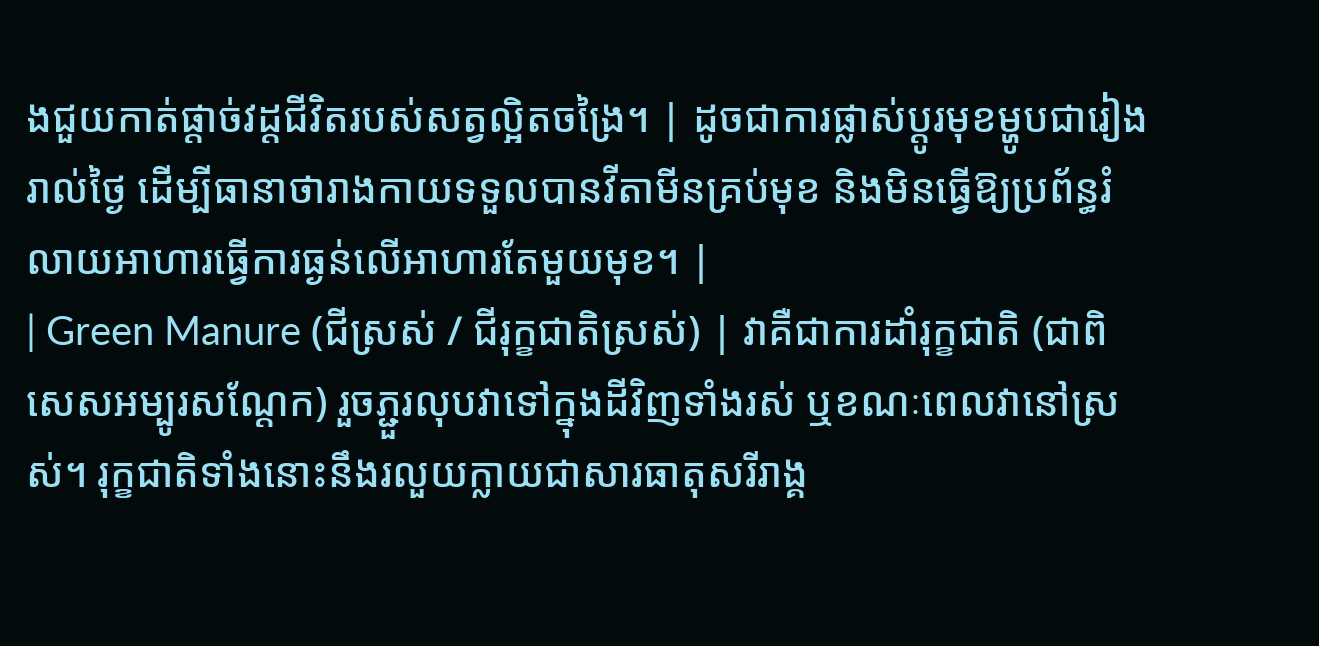ងជួយកាត់ផ្តាច់វដ្តជីវិតរបស់សត្វល្អិតចង្រៃ។ | ដូចជាការផ្លាស់ប្តូរមុខម្ហូបជារៀងរាល់ថ្ងៃ ដើម្បីធានាថារាងកាយទទួលបានវីតាមីនគ្រប់មុខ និងមិនធ្វើឱ្យប្រព័ន្ធរំលាយអាហារធ្វើការធ្ងន់លើអាហារតែមួយមុខ។ |
| Green Manure (ជីស្រស់ / ជីរុក្ខជាតិស្រស់) | វាគឺជាការដាំរុក្ខជាតិ (ជាពិសេសអម្បូរសណ្តែក) រួចភ្ជួរលុបវាទៅក្នុងដីវិញទាំងរស់ ឬខណៈពេលវានៅស្រស់។ រុក្ខជាតិទាំងនោះនឹងរលួយក្លាយជាសារធាតុសរីរាង្គ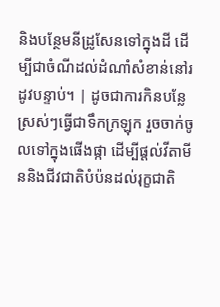និងបន្ថែមនីដ្រូសែនទៅក្នុងដី ដើម្បីជាចំណីដល់ដំណាំសំខាន់នៅរដូវបន្ទាប់។ | ដូចជាការកិនបន្លែស្រស់ៗធ្វើជាទឹកក្រឡុក រួចចាក់ចូលទៅក្នុងផើងផ្កា ដើម្បីផ្តល់វីតាមីននិងជីវជាតិបំប៉នដល់រុក្ខជាតិ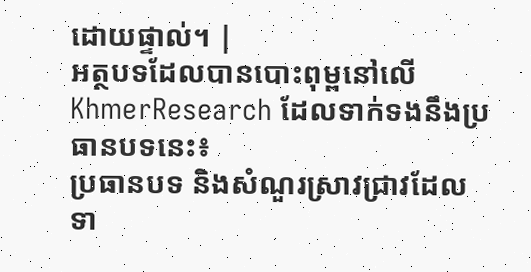ដោយផ្ទាល់។ |
អត្ថបទដែលបានបោះពុម្ពនៅលើ KhmerResearch ដែលទាក់ទងនឹងប្រធានបទនេះ៖
ប្រធានបទ និងសំណួរស្រាវជ្រាវដែលទា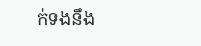ក់ទងនឹង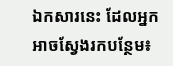ឯកសារនេះ ដែលអ្នកអាចស្វែងរកបន្ថែម៖